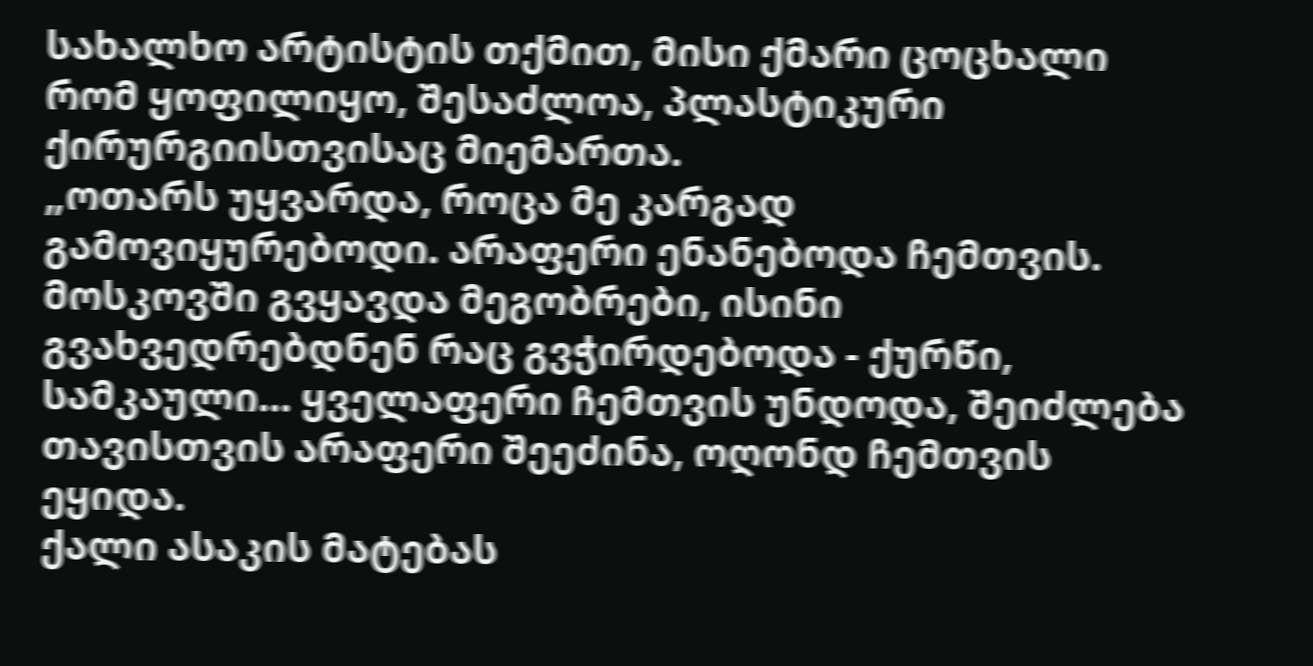სახალხო არტისტის თქმით, მისი ქმარი ცოცხალი რომ ყოფილიყო, შესაძლოა, პლასტიკური ქირურგიისთვისაც მიემართა.
„ოთარს უყვარდა, როცა მე კარგად გამოვიყურებოდი. არაფერი ენანებოდა ჩემთვის. მოსკოვში გვყავდა მეგობრები, ისინი გვახვედრებდნენ რაც გვჭირდებოდა - ქურწი, სამკაული... ყველაფერი ჩემთვის უნდოდა, შეიძლება თავისთვის არაფერი შეეძინა, ოღონდ ჩემთვის ეყიდა.
ქალი ასაკის მატებას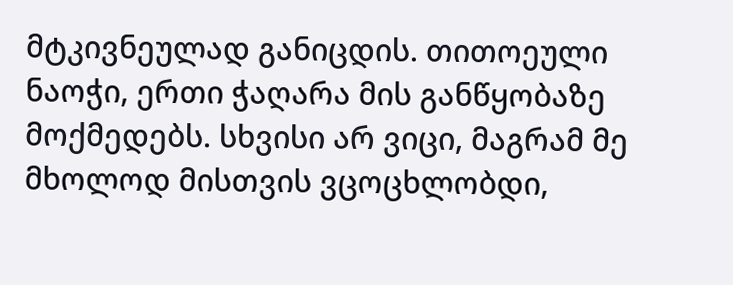მტკივნეულად განიცდის. თითოეული ნაოჭი, ერთი ჭაღარა მის განწყობაზე მოქმედებს. სხვისი არ ვიცი, მაგრამ მე მხოლოდ მისთვის ვცოცხლობდი,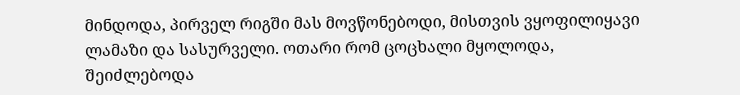მინდოდა, პირველ რიგში მას მოვწონებოდი, მისთვის ვყოფილიყავი ლამაზი და სასურველი. ოთარი რომ ცოცხალი მყოლოდა, შეიძლებოდა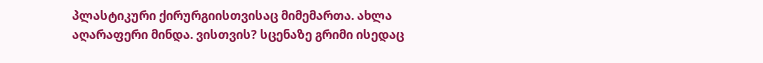პლასტიკური ქირურგიისთვისაც მიმემართა. ახლა აღარაფერი მინდა. ვისთვის? სცენაზე გრიმი ისედაც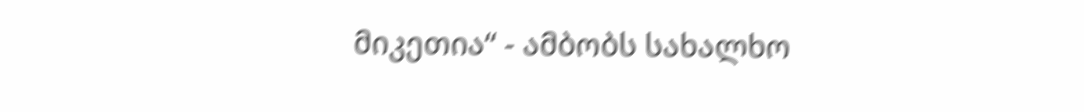მიკეთია“ - ამბობს სახალხო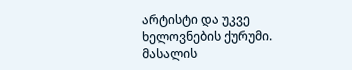არტისტი და უკვე ხელოვნების ქურუმი.
მასალის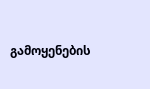გამოყენების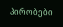პირობები